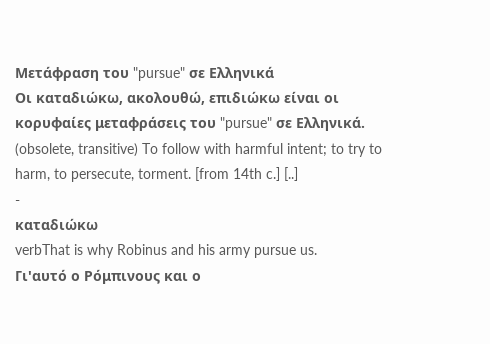Μετάφραση του "pursue" σε Ελληνικά
Οι καταδιώκω, ακολουθώ, επιδιώκω είναι οι κορυφαίες μεταφράσεις του "pursue" σε Ελληνικά.
(obsolete, transitive) To follow with harmful intent; to try to harm, to persecute, torment. [from 14th c.] [..]
-
καταδιώκω
verbThat is why Robinus and his army pursue us.
Γι'αυτό ο Ρόμπινους και ο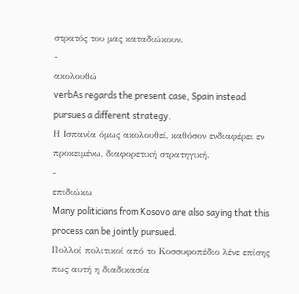στρατός του μας καταδιώκουν.
-
ακολουθώ
verbAs regards the present case, Spain instead pursues a different strategy.
Η Ισπανία όμως ακολουθεί, καθόσον ενδιαφέρει εν προκειμένω, διαφορετική στρατηγική.
-
επιδιώκω
Many politicians from Kosovo are also saying that this process can be jointly pursued.
Πολλοί πολιτικοί από το Κοσσυφοπέδιο λένε επίσης πως αυτή η διαδικασία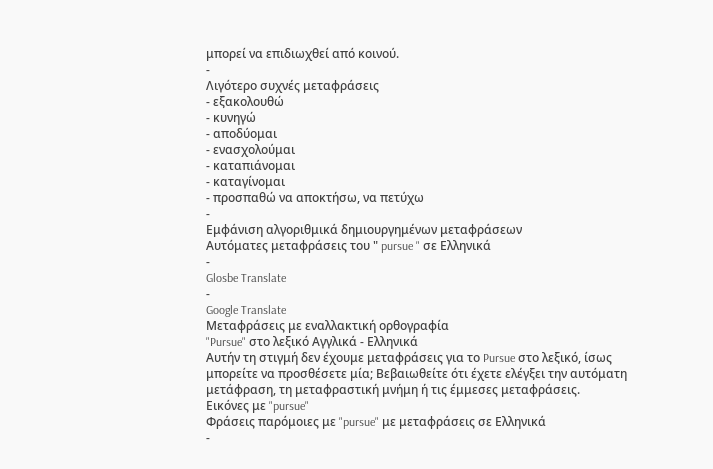μπορεί να επιδιωχθεί από κοινού.
-
Λιγότερο συχνές μεταφράσεις
- εξακολουθώ
- κυνηγώ
- αποδύομαι
- ενασχολούμαι
- καταπιάνομαι
- καταγίνομαι
- προσπαθώ να αποκτήσω, να πετύχω
-
Εμφάνιση αλγοριθμικά δημιουργημένων μεταφράσεων
Αυτόματες μεταφράσεις του " pursue " σε Ελληνικά
-
Glosbe Translate
-
Google Translate
Μεταφράσεις με εναλλακτική ορθογραφία
"Pursue" στο λεξικό Αγγλικά - Ελληνικά
Αυτήν τη στιγμή δεν έχουμε μεταφράσεις για το Pursue στο λεξικό, ίσως μπορείτε να προσθέσετε μία; Βεβαιωθείτε ότι έχετε ελέγξει την αυτόματη μετάφραση, τη μεταφραστική μνήμη ή τις έμμεσες μεταφράσεις.
Εικόνες με "pursue"
Φράσεις παρόμοιες με "pursue" με μεταφράσεις σε Ελληνικά
-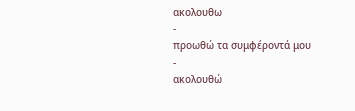ακολουθω
-
προωθώ τα συμφέροντά μου
-
ακολουθώ